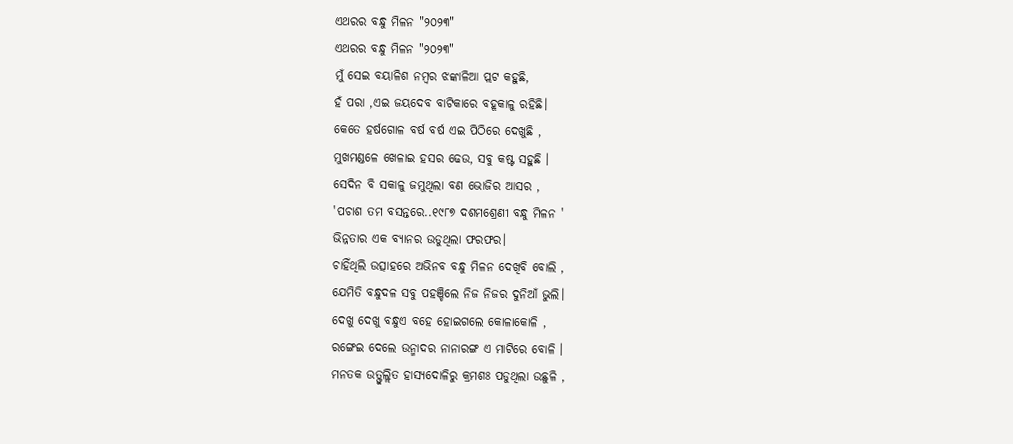ଏଥରର ବନ୍ଧୁ ମିଳନ "୨୦୨୩"
ଏଥରର ବନ୍ଧୁ ମିଳନ "୨୦୨୩"
ମୁଁ ସେଇ ବୟାଳିଶ ନମ୍ବର ଝଙ୍କାଳିଆ ପ୍ଲଟ କହୁଛି,
ହଁ ପରା ,ଏଇ ଜୟଦେବ ବାଟିକାରେ ବହୂକାଳୁ ରହିଛି।
କେତେ ହର୍ଷଗୋଳ ବର୍ଷ ବର୍ଷ ଏଇ ପିଠିରେ ଦେଖୁଛି ,
ମୁଖମଣ୍ଡଳେ ଖେଳାଇ ହସର ଢେଉ, ସବୁ କଷ୍ଟ ସହୁଛି ।
ସେଦିନ ବି ସକାଳୁ ଜମୁଥିଲା ବଣ ଭୋଜିର ଆସର ,
'ପଚାଶ ତମ ବସନ୍ତରେ..୧୯୮୭ ଦଶମଶ୍ରେଣୀ ବନ୍ଧୁ ମିଳନ '
ଭିନ୍ନତାର ଏକ ବ୍ୟାନର ଉଡୁଥିଲା ଫରଫର।
ଚାହିଁଥିଲି ଉତ୍ସାହରେ ଅଭିନବ ବନ୍ଧୁ ମିଳନ ଦେଖିବି ବୋଲି ,
ଯେମିତି ବନ୍ଧୁଦଳ ସବୁ ପହଞ୍ଚିଲେ ନିଜ ନିଜର ଦୁନିଆଁ ଭୁଲି।
ଦେଖୁ ଦେଖୁ ବନ୍ଧୁଏ ବହେ ହୋଇଗଲେ କୋଳାକୋଳି ,
ରଙ୍ଗେଇ ଦେଲେ ଉନ୍ମାଦର ନାନାରଙ୍ଗ ଏ ମାଟିରେ ବୋଳି ।
ମନତକ ଉତ୍ଫୁଲ୍ଲିତ ହାସ୍ୟଦୋଳିରୁ କ୍ରମଶଃ ପଡୁଥିଲା ଉଛୁଳି ,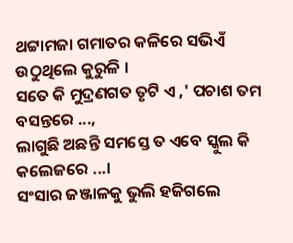ଥଟ୍ଟାମଜା ଗମାତର କଳିରେ ସଭିଏଁ ଉଠୁଥିଲେ କୁରୁଳି ।
ସତେ କି ମୁଦ୍ରଣଗତ ତୃଟି ଏ ,' ପଚାଶ ତମ ବସନ୍ତରେ ...,
ଲାଗୁଛି ଅଛନ୍ତି ସମସ୍ତେ ତ ଏବେ ସ୍କୁଲ କି କଲେଜରେ ...।
ସଂସାର ଜଞ୍ଜାଳକୁ ଭୁଲି ହଜିଗଲେ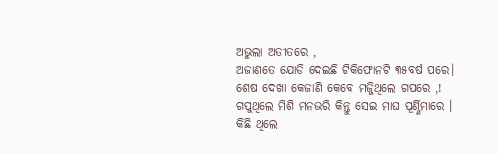ଅଭୁଲା ଅତୀତରେ ,
ଅଜାଣତେ ଯୋଡି ଦେଇଛି ଟିକିଫୋନଟି ୩୫ବର୍ଷ ପରେ।
ଶେଷ ଦେଖା କେଜାଣି କେବେ ମଜ୍ଜିଥିଲେ ଗପରେ ,!
ଗପୁଥିଲେ ମିଶି ମନଭରି କିନ୍ତୁ ସେଇ ମାଘ ପୂର୍ଣ୍ଣିମାରେ ।
କିଛି ଥିଲେ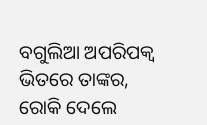ବଗୁଲିଆ ଅପରିପକ୍ୱ ଭିତରେ ତାଙ୍କର,
ରୋକି ଦେଲେ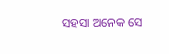ସହସା ଅନେକ ସେ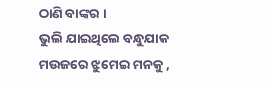ଠାଣି ବାଙ୍କର ।
ଭୁଲି ଯାଇଥିଲେ ବନ୍ଧୁଯାକ ମଉଜରେ ଝୁମେଇ ମନକୁ ,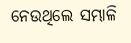ନେଉଥିଲେ ସମ୍ଭାଳି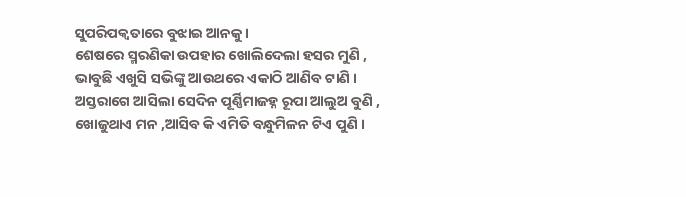ସୁପରିପକ୍ୱତାରେ ବୁଝାଇ ଆନକୁ ।
ଶେଷରେ ସ୍ମରଣିକା ଉପହାର ଖୋଲିଦେଲା ହସର ମୁଣି ,
ଭାବୁଛି ଏଖୁସି ସଭିଙ୍କୁ ଆଉଥରେ ଏକାଠି ଆଣିବ ଟାଣି ।
ଅସ୍ତରାଗେ ଆସିଲା ସେଦିନ ପୂର୍ଣ୍ଣିମାଜହ୍ନ ରୂପା ଆଲୁଅ ବୁଣି ,
ଖୋଜୁଥାଏ ମନ ,ଆସିବ କି ଏମିତି ବନ୍ଧୁମିଳନ ଟିଏ ପୁଣି ।